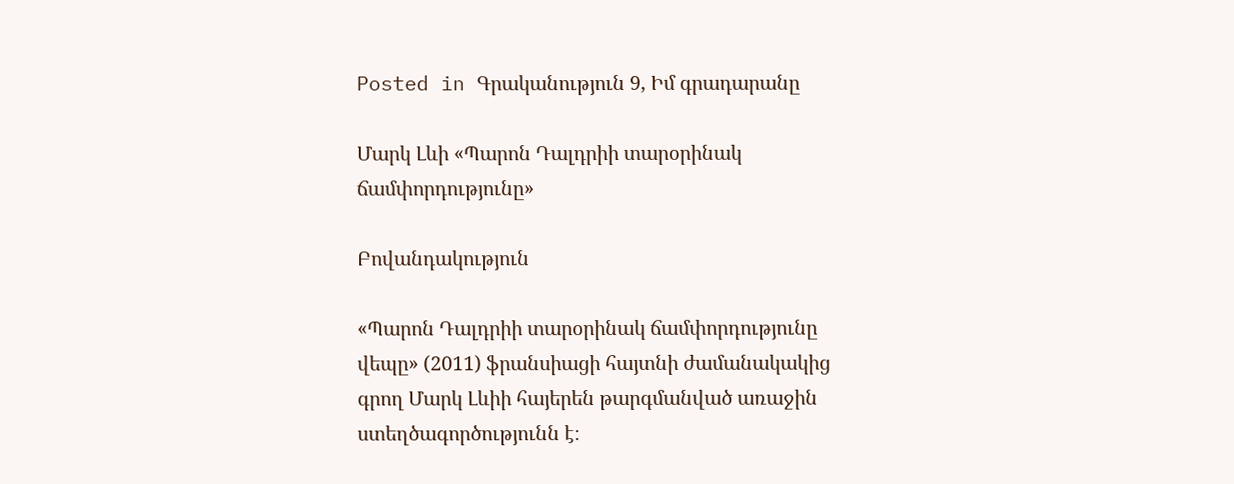Posted in Գրականություն 9, Իմ գրադարանը

Մարկ Լևի «Պարոն Դալդրիի տարօրինակ ճամփորդությունը»

Բովանդակություն

«Պարոն Դալդրիի տարօրինակ ճամփորդությունը վեպը» (2011) ֆրանսիացի հայտնի ժամանակակից գրող Մարկ Լևիի հայերեն թարգմանված առաջին ստեղծագործությունն է։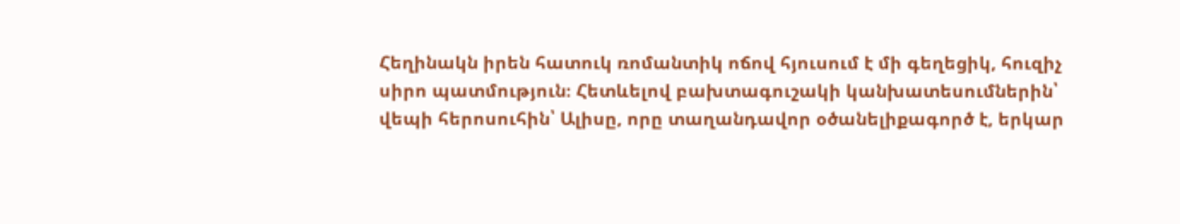Հեղինակն իրեն հատուկ ռոմանտիկ ոճով հյուսում է մի գեղեցիկ, հուզիչ սիրո պատմություն։ Հետևելով բախտագուշակի կանխատեսումներին՝ վեպի հերոսուհին՝ Ալիսը, որը տաղանդավոր օծանելիքագործ է, երկար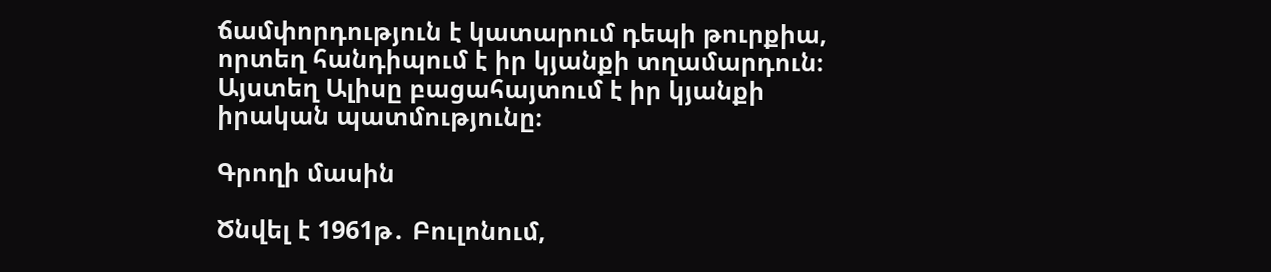ճամփորդություն է կատարում դեպի թուրքիա, որտեղ հանդիպում է իր կյանքի տղամարդուն։ Այստեղ Ալիսը բացահայտում է իր կյանքի իրական պատմությունը։

Գրողի մասին

Ծնվել է 1961թ․ Բուլոնում,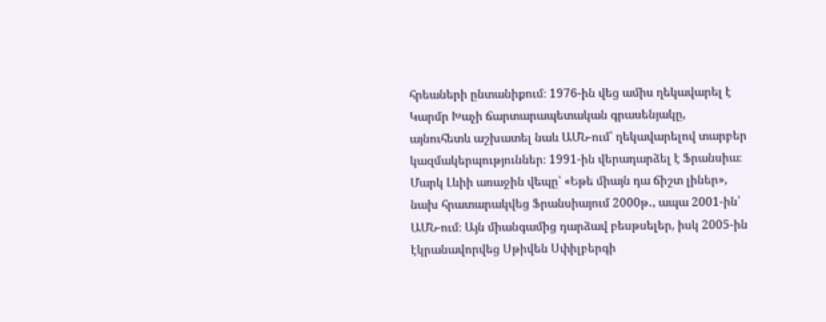հրեաների ընտանիքում։ 1976-ին վեց ամիս ղեկավարել է Կարմր Խաչի ճարտարապետական գրասենյակը, այնուհետև աշխատել նաև ԱՄՆ-ում՝ ղեկավարելով տարբեր կազմակերպություններ։ 1991-ին վերադարձել է Ֆրանսիա։
Մարկ Լևիի առաջին վեպը՝ «Եթե միայն դա ճիշտ լիներ», նախ հրատարակվեց Ֆրանսիայում 2000թ․, ապա 2001-ին՝ ԱՄՆ-ում։ Այն միանգամից դարձավ բեսթսելեր, իսկ 2005-ին էկրանավորվեց Սթիվեն Սփիլբերգի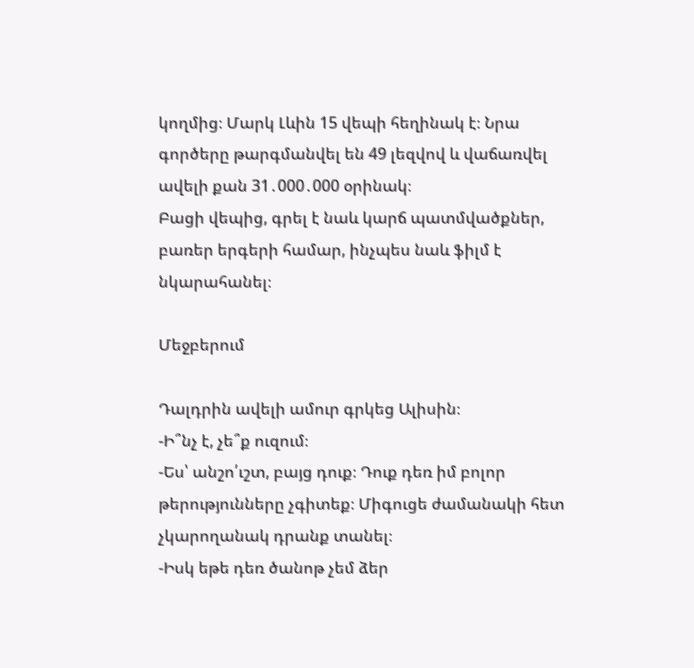կողմից։ Մարկ Լևին 15 վեպի հեղինակ է։ Նրա գործերը թարգմանվել են 49 լեզվով և վաճառվել ավելի քան 31․000․000 օրինակ։
Բացի վեպից, գրել է նաև կարճ պատմվածքներ, բառեր երգերի համար, ինչպես նաև ֆիլմ է նկարահանել։

Մեջբերում

Դալդրին ավելի ամուր գրկեց Ալիսին։
-Ի՞նչ է, չե՞ք ուզում։
-Ես՝ անշո՛ւշտ, բայց դուք։ Դուք դեռ իմ բոլոր թերությունները չգիտեք։ Միգուցե ժամանակի հետ չկարողանակ դրանք տանել։
-Իսկ եթե դեռ ծանոթ չեմ ձեր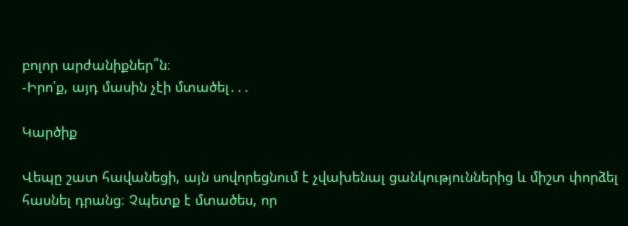բոլոր արժանիքներ՞ն։
-Իրո՛ք, այդ մասին չէի մտածել․․․

Կարծիք

Վեպը շատ հավանեցի, այն սովորեցնում է չվախենալ ցանկություններից և միշտ փորձել հասնել դրանց։ Չպետք է մտածես, որ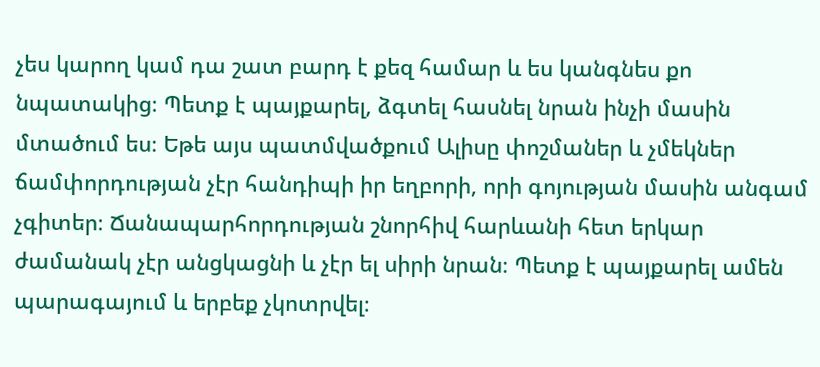չես կարող կամ դա շատ բարդ է քեզ համար և ես կանգնես քո նպատակից։ Պետք է պայքարել, ձգտել հասնել նրան ինչի մասին մտածում ես։ Եթե այս պատմվածքում Ալիսը փոշմաներ և չմեկներ ճամփորդության չէր հանդիպի իր եղբորի, որի գոյության մասին անգամ չգիտեր։ Ճանապարհորդության շնորհիվ հարևանի հետ երկար ժամանակ չէր անցկացնի և չէր ել սիրի նրան։ Պետք է պայքարել ամեն պարագայում և երբեք չկոտրվել։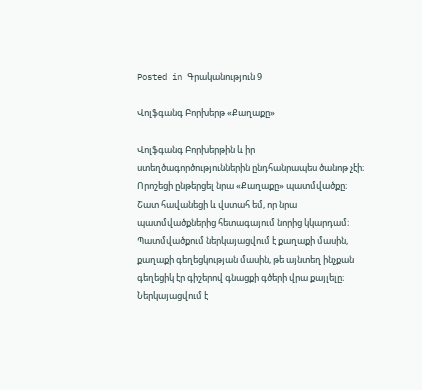Posted in Գրականություն 9

Վոլֆգանգ Բորխերթ «Քաղաքը»

Վոլֆգանգ Բորխերթին և իր ստեղծագործություններին ընդհանրապես ծանոթ չէի։ Որոշեցի ընթերցել նրա «Քաղաքը» պատմվածքը։ Շատ հավանեցի և վստահ եմ, որ նրա պատմվածքներից հետագայում նորից կկարդամ։
Պատմվածքում ներկայացվում է քաղաքի մասին, քաղաքի գեղեցկության մասին, թե այնտեղ ինչքան գեղեցիկ էր գիշերով գնացքի գծերի վրա քայլելը։ Ներկայացվում է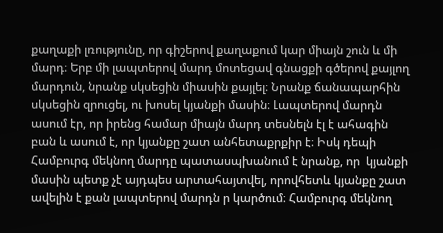քաղաքի լռությունը, որ գիշերով քաղաքում կար միայն շուն և մի մարդ։ Երբ մի լապտերով մարդ մոտեցավ գնացքի գծերով քայլող մարդուն, նրանք սկսեցին միասին քայլել։ Նրանք ճանապարհին սկսեցին զրուցել, ու խոսել կյանքի մասին։ Լապտերով մարդն ասում էր, որ իրենց համար միայն մարդ տեսնելն էլ է ահագին բան և ասում է, որ կյանքը շատ անհետաքրքիր է։ Իսկ դեպի Համբուրգ մեկնող մարդը պատասպխանում է նրանք, որ  կյանքի մասին պետք չէ այդպես արտահայտվել, որովհետև կյանքը շատ ավելին է քան լապտերով մարդն ր կարծում։ Համբուրգ մեկնող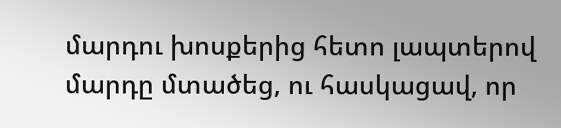մարդու խոսքերից հետո լապտերով մարդը մտածեց, ու հասկացավ, որ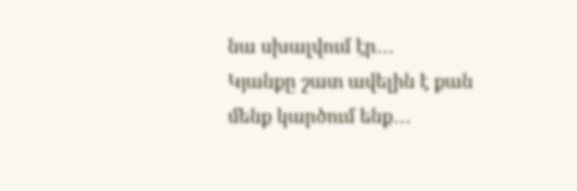նա սխալվում էր․․․
Կյանքը շատ ավելին է քան մենք կարծում ենք․․․